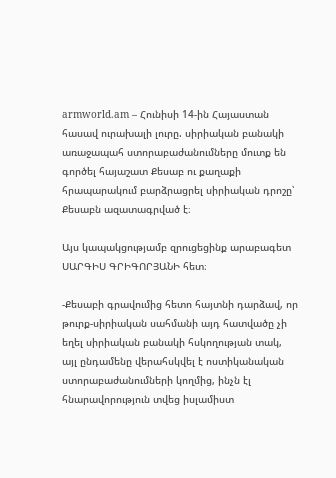armworld.am – Հունիսի 14-ին Հայաստան հասավ ուրախալի լուրը. սիրիական բանակի առաջապահ ստորաբաժանումները մուտք են գործել հայաշատ Քեսաբ ու քաղաքի հրապարակում բարձրացրել սիրիական դրոշը՝ Քեսաբն ազատագրված է։

Այս կապակցությամբ զրուցեցինք արաբագետ ՍԱՐԳԻՍ ԳՐԻԳՈՐՅԱՆԻ հետ։

-Քեսաբի գրավումից հետո հայտնի դարձավ, որ թուրք-սիրիական սահմանի այդ հատվածը չի եղել սիրիական բանակի հսկողության տակ, այլ ընդամենը վերահսկվել է ոստիկանական ստորաբաժանումների կողմից, ինչն էլ հնարավորություն տվեց իսլամիստ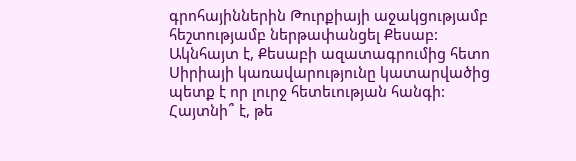գրոհայիններին Թուրքիայի աջակցությամբ հեշտությամբ ներթափանցել Քեսաբ: Ակնհայտ է, Քեսաբի ազատագրումից հետո Սիրիայի կառավարությունը կատարվածից պետք է որ լուրջ հետեւության հանգի: Հայտնի՞ է, թե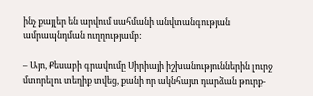ինչ քայլեր են արվում սահմանի անվտանգության ամրապնդման ուղղությամբ:

– Այո, Քեսաբի գրավումը Սիրիայի իշխանություններին լուրջ մտորելու տեղիք տվեց, քանի որ ակնհայտ դարձան թուրք-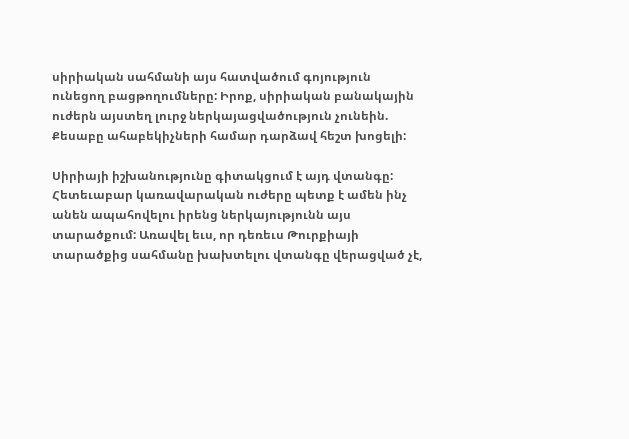սիրիական սահմանի այս հատվածում գոյություն ունեցող բացթողումները: Իրոք, սիրիական բանակային ուժերն այստեղ լուրջ ներկայացվածություն չունեին. Քեսաբը ահաբեկիչների համար դարձավ հեշտ խոցելի:

Սիրիայի իշխանությունը գիտակցում է այդ վտանգը: Հետեւաբար կառավարական ուժերը պետք է ամեն ինչ անեն ապահովելու իրենց ներկայությունն այս տարածքում: Առավել եւս, որ դեռեւս Թուրքիայի տարածքից սահմանը խախտելու վտանգը վերացված չէ,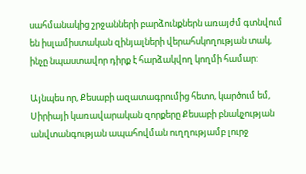սահմանակից շրջանների բարձունքներն առայժմ գտնվում են իսլամիստական զինյալների վերահսկողության տակ, ինչը նպաստավոր դիրք է հարձակվող կողմի համար:

Այնպես որ, Քեսաբի ազատագրումից հետո, կարծում եմ, Սիրիայի կառավարական զորքերը Քեսաբի բնակչության անվտանգության ապահովման ուղղությամբ լուրջ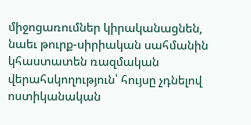միջոցառումներ կիրականացնեն, նաեւ թուրք-սիրիական սահմանին կհաստատեն ռազմական վերահսկողություն՝ հույսը չդնելով ոստիկանական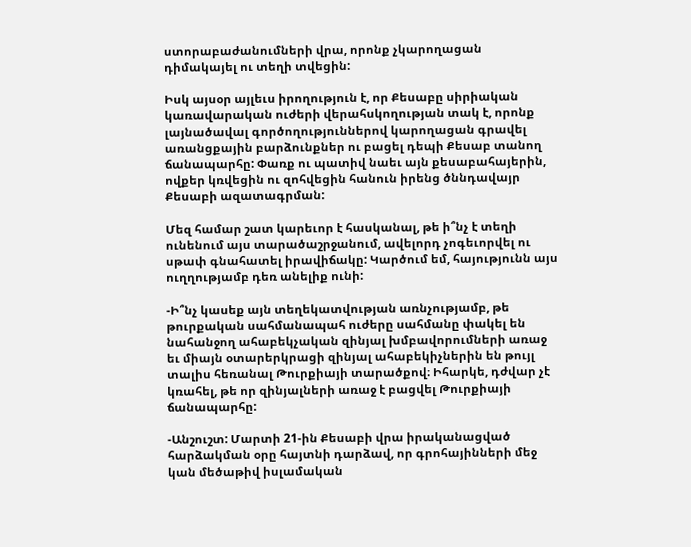ստորաբաժանումների վրա, որոնք չկարողացան դիմակայել ու տեղի տվեցին:

Իսկ այսօր այլեւս իրողություն է, որ Քեսաբը սիրիական կառավարական ուժերի վերահսկողության տակ է, որոնք լայնածավալ գործողություններով կարողացան գրավել առանցքային բարձունքներ ու բացել դեպի Քեսաբ տանող ճանապարհը: Փառք ու պատիվ նաեւ այն քեսաբահայերին, ովքեր կռվեցին ու զոհվեցին հանուն իրենց ծննդավայր Քեսաբի ազատագրման:

Մեզ համար շատ կարեւոր է հասկանալ, թե ի՞նչ է տեղի ունենում այս տարածաշրջանում, ավելորդ չոգեւորվել ու սթափ գնահատել իրավիճակը: Կարծում եմ, հայությունն այս ուղղությամբ դեռ անելիք ունի:

-Ի՞նչ կասեք այն տեղեկատվության առնչությամբ, թե թուրքական սահմանապահ ուժերը սահմանը փակել են նահանջող ահաբեկչական զինյալ խմբավորումների առաջ եւ միայն օտարերկրացի զինյալ ահաբեկիչներին են թույլ տալիս հեռանալ Թուրքիայի տարածքով։ Իհարկե, դժվար չէ կռահել, թե որ զինյալների առաջ է բացվել Թուրքիայի ճանապարհը:

-Անշուշտ: Մարտի 21-ին Քեսաբի վրա իրականացված հարձակման օրը հայտնի դարձավ, որ գրոհայինների մեջ կան մեծաթիվ իսլամական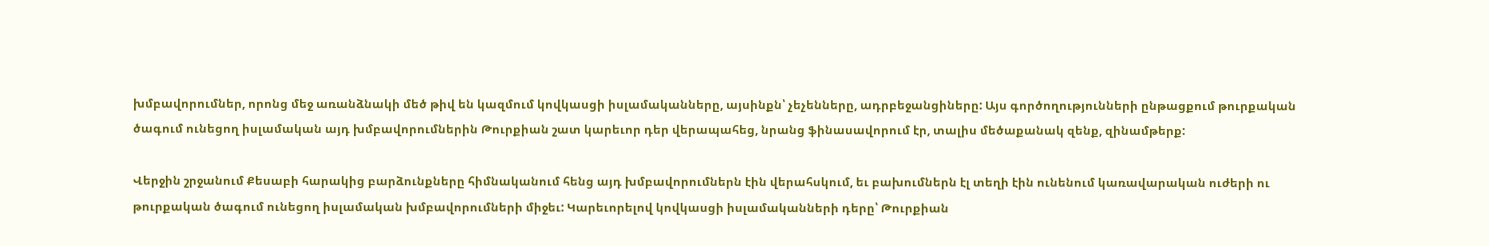խմբավորումներ, որոնց մեջ առանձնակի մեծ թիվ են կազմում կովկասցի իսլամականները, այսինքն՝ չեչենները, ադրբեջանցիները: Այս գործողությունների ընթացքում թուրքական ծագում ունեցող իսլամական այդ խմբավորումներին Թուրքիան շատ կարեւոր դեր վերապահեց, նրանց ֆինասավորում էր, տալիս մեծաքանակ զենք, զինամթերք:

Վերջին շրջանում Քեսաբի հարակից բարձունքները հիմնականում հենց այդ խմբավորումներն էին վերահսկում, եւ բախումներն էլ տեղի էին ունենում կառավարական ուժերի ու թուրքական ծագում ունեցող իսլամական խմբավորումների միջեւ: Կարեւորելով կովկասցի իսլամականների դերը՝ Թուրքիան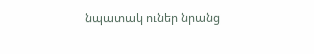նպատակ ուներ նրանց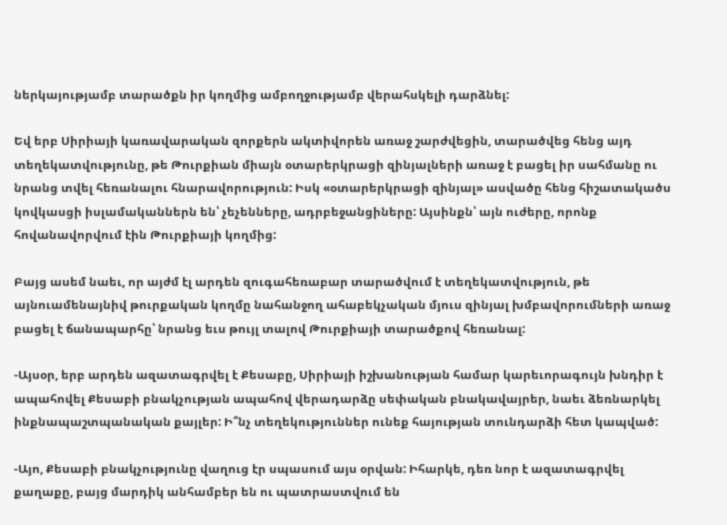ներկայությամբ տարածքն իր կողմից ամբողջությամբ վերահսկելի դարձնել:

Եվ երբ Սիրիայի կառավարական զորքերն ակտիվորեն առաջ շարժվեցին, տարածվեց հենց այդ տեղեկատվությունը, թե Թուրքիան միայն օտարերկրացի զինյալների առաջ է բացել իր սահմանը ու նրանց տվել հեռանալու հնարավորություն: Իսկ «օտարերկրացի զինյալ» ասվածը հենց հիշատակածս կովկասցի իսլամականներն են՝ չեչենները, ադրբեջանցիները: Այսինքն՝ այն ուժերը, որոնք հովանավորվում էին Թուրքիայի կողմից:

Բայց ասեմ նաեւ, որ այժմ էլ արդեն զուգահեռաբար տարածվում է տեղեկատվություն, թե այնուամենայնիվ թուրքական կողմը նահանջող ահաբեկչական մյուս զինյալ խմբավորումների առաջ բացել է ճանապարհը՝ նրանց եւս թույլ տալով Թուրքիայի տարածքով հեռանալ:

-Այսօր, երբ արդեն ազատագրվել է Քեսաբը, Սիրիայի իշխանության համար կարեւորագույն խնդիր է ապահովել Քեսաբի բնակչության ապահով վերադարձը սեփական բնակավայրեր, նաեւ ձեռնարկել ինքնապաշտպանական քայլեր: Ի՞նչ տեղեկություններ ունեք հայության տունդարձի հետ կապված:

-Այո, Քեսաբի բնակչությունը վաղուց էր սպասում այս օրվան: Իհարկե, դեռ նոր է ազատագրվել քաղաքը, բայց մարդիկ անհամբեր են ու պատրաստվում են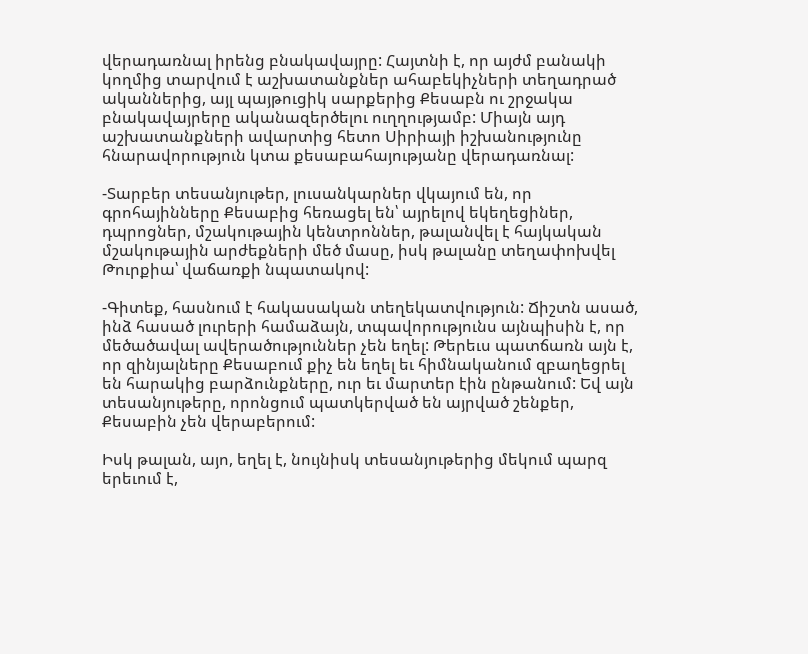վերադառնալ իրենց բնակավայրը: Հայտնի է, որ այժմ բանակի կողմից տարվում է աշխատանքներ ահաբեկիչների տեղադրած ականներից, այլ պայթուցիկ սարքերից Քեսաբն ու շրջակա բնակավայրերը ականազերծելու ուղղությամբ: Միայն այդ աշխատանքների ավարտից հետո Սիրիայի իշխանությունը հնարավորություն կտա քեսաբահայությանը վերադառնալ:

-Տարբեր տեսանյութեր, լուսանկարներ վկայում են, որ գրոհայինները Քեսաբից հեռացել են՝ այրելով եկեղեցիներ, դպրոցներ, մշակութային կենտրոններ, թալանվել է հայկական մշակութային արժեքների մեծ մասը, իսկ թալանը տեղափոխվել Թուրքիա՝ վաճառքի նպատակով:

-Գիտեք, հասնում է հակասական տեղեկատվություն: Ճիշտն ասած, ինձ հասած լուրերի համաձայն, տպավորությունս այնպիսին է, որ մեծածավալ ավերածություններ չեն եղել: Թերեւս պատճառն այն է, որ զինյալները Քեսաբում քիչ են եղել եւ հիմնականում զբաղեցրել են հարակից բարձունքները, ուր եւ մարտեր էին ընթանում: Եվ այն տեսանյութերը, որոնցում պատկերված են այրված շենքեր, Քեսաբին չեն վերաբերում:

Իսկ թալան, այո, եղել է, նույնիսկ տեսանյութերից մեկում պարզ երեւում է,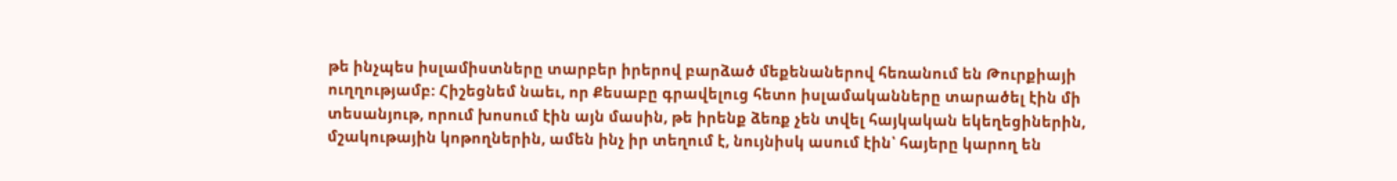թե ինչպես իսլամիստները տարբեր իրերով բարձած մեքենաներով հեռանում են Թուրքիայի ուղղությամբ: Հիշեցնեմ նաեւ, որ Քեսաբը գրավելուց հետո իսլամականները տարածել էին մի տեսանյութ, որում խոսում էին այն մասին, թե իրենք ձեռք չեն տվել հայկական եկեղեցիներին, մշակութային կոթողներին, ամեն ինչ իր տեղում է, նույնիսկ ասում էին՝ հայերը կարող են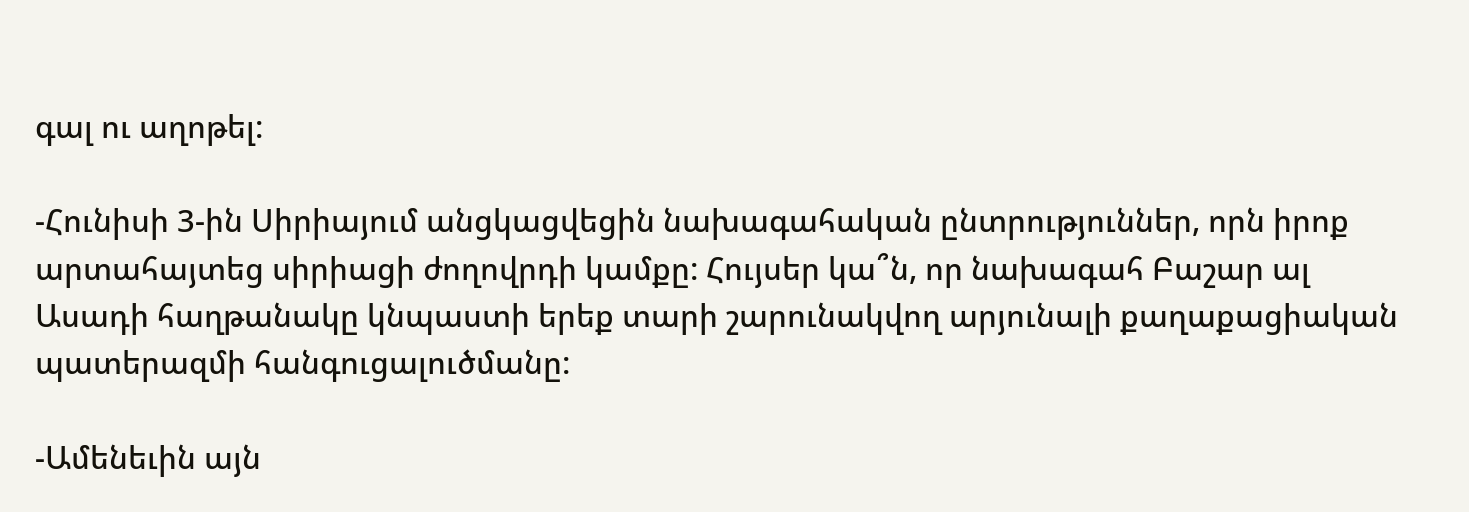գալ ու աղոթել:

-Հունիսի 3-ին Սիրիայում անցկացվեցին նախագահական ընտրություններ, որն իրոք արտահայտեց սիրիացի ժողովրդի կամքը: Հույսեր կա՞ն, որ նախագահ Բաշար ալ Ասադի հաղթանակը կնպաստի երեք տարի շարունակվող արյունալի քաղաքացիական պատերազմի հանգուցալուծմանը:

-Ամենեւին այն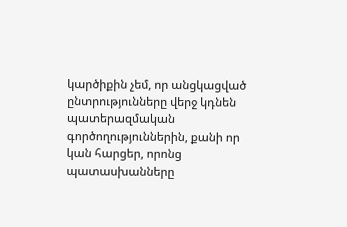կարծիքին չեմ, որ անցկացված ընտրությունները վերջ կդնեն պատերազմական գործողություններին, քանի որ կան հարցեր, որոնց պատասխանները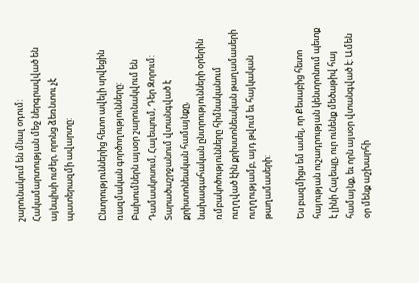շարունակում են մնալ օդում: Հակամարտության մեջ ներգրավված են այնպիսի ուժեր, որոնց ձեռնտու չէ պատերազմի ավարտը:

Ընտրություններից հետո ավելի սրվեցին ռազմական գործողությունները: Բախումներն այսօր շարունակվում են Դամասկոսում, Հալեպում, Դեր Զորում: Տարածաշրջանում վտանգված է քրիստոնեական համայնքը, նախագահական ընտրությունների օրերին ռմբակոծությունները հիմնականում ուղղված էին քրիստոնեական թաղամասերի ուղղությամբ, այդ թվում եւ հայկական թաղամասերի:

Ես բազմիցս եմ ասել, որ Քեսաբից հետո հայության ուշադրության կենտրոնում պետք է լինի Հալեպը, ուր ունենք մեծաթիվ հայ համայնք, եւ որն այսօր վտանգված է: Ամեն օր մենք աշխարհի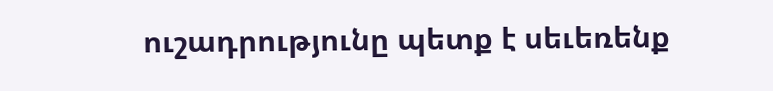ուշադրությունը պետք է սեւեռենք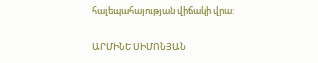հալեպահայության վիճակի վրա:

ԱՐՄԻՆԵ ՍԻՄՈՆՅԱՆ